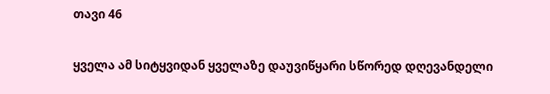თავი 46

ყველა ამ სიტყვიდან ყველაზე დაუვიწყარი სწორედ დღევანდელი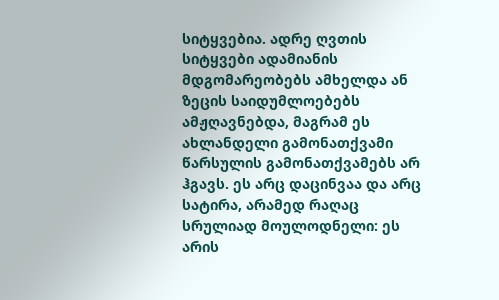სიტყვებია. ადრე ღვთის სიტყვები ადამიანის მდგომარეობებს ამხელდა ან ზეცის საიდუმლოებებს ამჟღავნებდა, მაგრამ ეს ახლანდელი გამონათქვამი წარსულის გამონათქვამებს არ ჰგავს. ეს არც დაცინვაა და არც სატირა, არამედ რაღაც სრულიად მოულოდნელი: ეს არის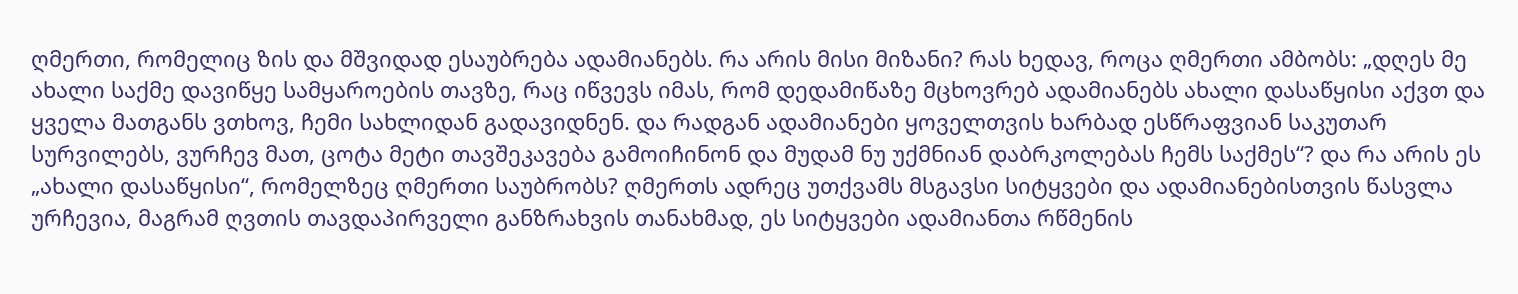ღმერთი, რომელიც ზის და მშვიდად ესაუბრება ადამიანებს. რა არის მისი მიზანი? რას ხედავ, როცა ღმერთი ამბობს: „დღეს მე ახალი საქმე დავიწყე სამყაროების თავზე, რაც იწვევს იმას, რომ დედამიწაზე მცხოვრებ ადამიანებს ახალი დასაწყისი აქვთ და ყველა მათგანს ვთხოვ, ჩემი სახლიდან გადავიდნენ. და რადგან ადამიანები ყოველთვის ხარბად ესწრაფვიან საკუთარ სურვილებს, ვურჩევ მათ, ცოტა მეტი თავშეკავება გამოიჩინონ და მუდამ ნუ უქმნიან დაბრკოლებას ჩემს საქმეს“? და რა არის ეს „ახალი დასაწყისი“, რომელზეც ღმერთი საუბრობს? ღმერთს ადრეც უთქვამს მსგავსი სიტყვები და ადამიანებისთვის წასვლა ურჩევია, მაგრამ ღვთის თავდაპირველი განზრახვის თანახმად, ეს სიტყვები ადამიანთა რწმენის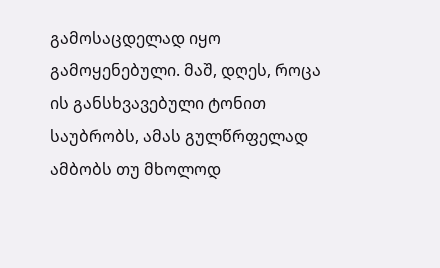გამოსაცდელად იყო გამოყენებული. მაშ, დღეს, როცა ის განსხვავებული ტონით საუბრობს, ამას გულწრფელად ამბობს თუ მხოლოდ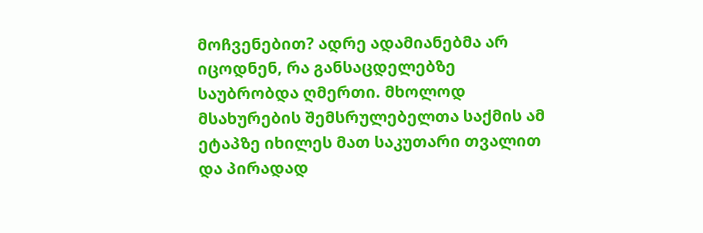მოჩვენებით? ადრე ადამიანებმა არ იცოდნენ, რა განსაცდელებზე საუბრობდა ღმერთი. მხოლოდ მსახურების შემსრულებელთა საქმის ამ ეტაპზე იხილეს მათ საკუთარი თვალით და პირადად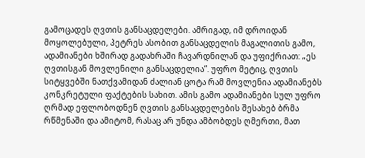გამოცადეს ღვთის განსაცდელები. ამრიგად, იმ დროიდან მოყოლებული, პეტრეს ასობით განსაცდელის მაგალითის გამო, ადამიანები ხშირად გადახრაში ჩავარდნილან და უფიქრიათ: „ეს ღვთისგან მოვლენილი განსაცდელია“. უფრო მეტიც, ღვთის სიტყვებში ნათქვამიდან ძალიან ცოტა რამ მოვლენია ადამიანებს კონკრეტული ფაქტების სახით. ამის გამო ადამიანები სულ უფრო ღრმად ეფლობოდნენ ღვთის განსაცდელების შესახებ ბრმა რწმენაში და ამიტომ, რასაც არ უნდა ამბობდეს ღმერთი, მათ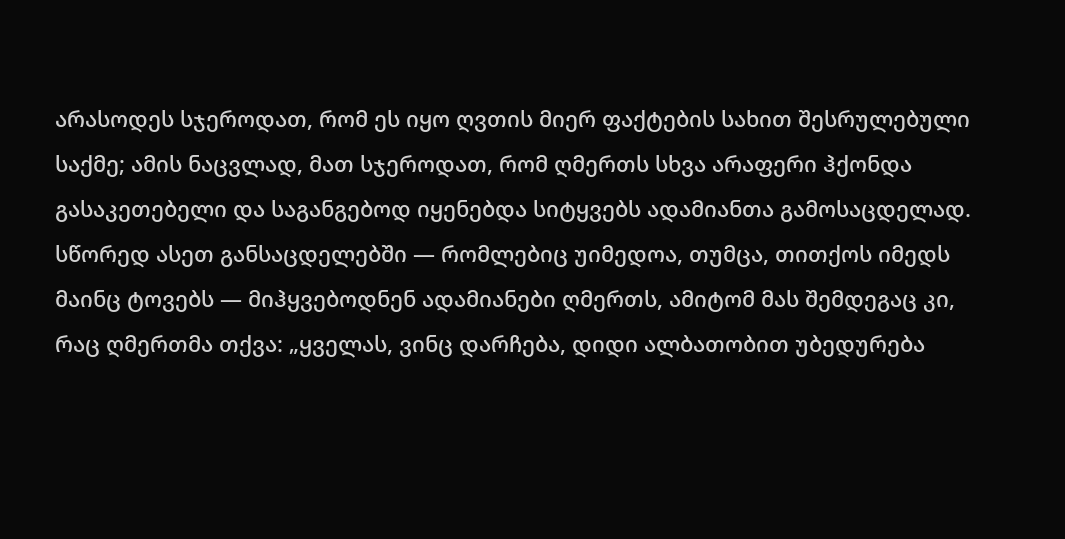არასოდეს სჯეროდათ, რომ ეს იყო ღვთის მიერ ფაქტების სახით შესრულებული საქმე; ამის ნაცვლად, მათ სჯეროდათ, რომ ღმერთს სხვა არაფერი ჰქონდა გასაკეთებელი და საგანგებოდ იყენებდა სიტყვებს ადამიანთა გამოსაცდელად. სწორედ ასეთ განსაცდელებში — რომლებიც უიმედოა, თუმცა, თითქოს იმედს მაინც ტოვებს — მიჰყვებოდნენ ადამიანები ღმერთს, ამიტომ მას შემდეგაც კი, რაც ღმერთმა თქვა: „ყველას, ვინც დარჩება, დიდი ალბათობით უბედურება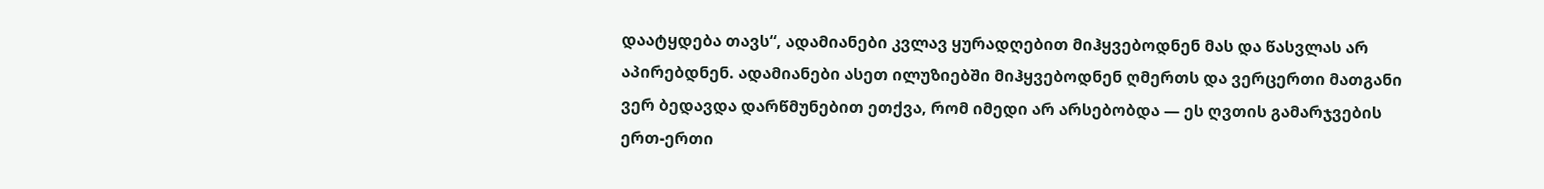დაატყდება თავს“, ადამიანები კვლავ ყურადღებით მიჰყვებოდნენ მას და წასვლას არ აპირებდნენ. ადამიანები ასეთ ილუზიებში მიჰყვებოდნენ ღმერთს და ვერცერთი მათგანი ვერ ბედავდა დარწმუნებით ეთქვა, რომ იმედი არ არსებობდა — ეს ღვთის გამარჯვების ერთ-ერთი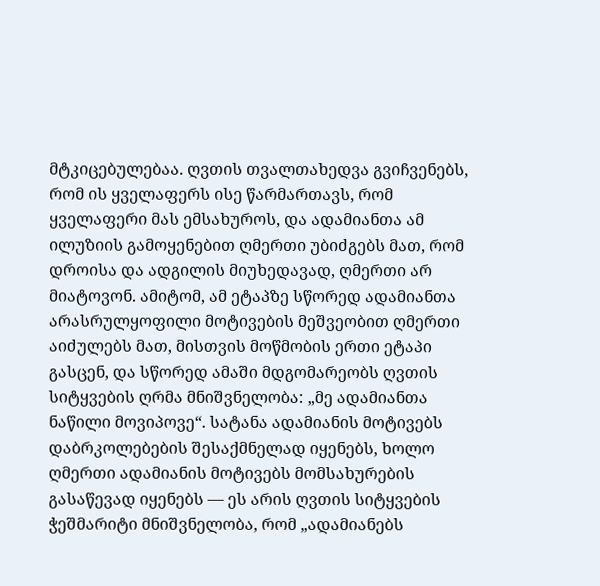მტკიცებულებაა. ღვთის თვალთახედვა გვიჩვენებს, რომ ის ყველაფერს ისე წარმართავს, რომ ყველაფერი მას ემსახუროს, და ადამიანთა ამ ილუზიის გამოყენებით ღმერთი უბიძგებს მათ, რომ დროისა და ადგილის მიუხედავად, ღმერთი არ მიატოვონ. ამიტომ, ამ ეტაპზე სწორედ ადამიანთა არასრულყოფილი მოტივების მეშვეობით ღმერთი აიძულებს მათ, მისთვის მოწმობის ერთი ეტაპი გასცენ, და სწორედ ამაში მდგომარეობს ღვთის სიტყვების ღრმა მნიშვნელობა: „მე ადამიანთა ნაწილი მოვიპოვე“. სატანა ადამიანის მოტივებს დაბრკოლებების შესაქმნელად იყენებს, ხოლო ღმერთი ადამიანის მოტივებს მომსახურების გასაწევად იყენებს — ეს არის ღვთის სიტყვების ჭეშმარიტი მნიშვნელობა, რომ „ადამიანებს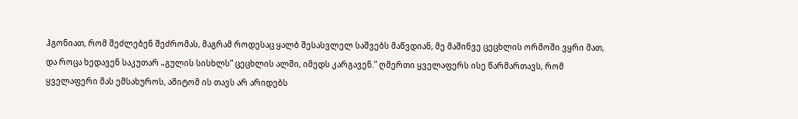ჰგონიათ, რომ შეძლებენ შეძრომას, მაგრამ როდესაც ყალბ შესასვლელ საშვებს მაწვდიან, მე მაშინვე ცეცხლის ორმოში ვყრი მათ, და როცა ხედავენ საკუთარ „გულის სისხლს“ ცეცხლის ალში, იმედს კარგავენ.“ ღმერთი ყველაფერს ისე წარმართავს, რომ ყველაფერი მას ემსახუროს, ამიტომ ის თავს არ არიდებს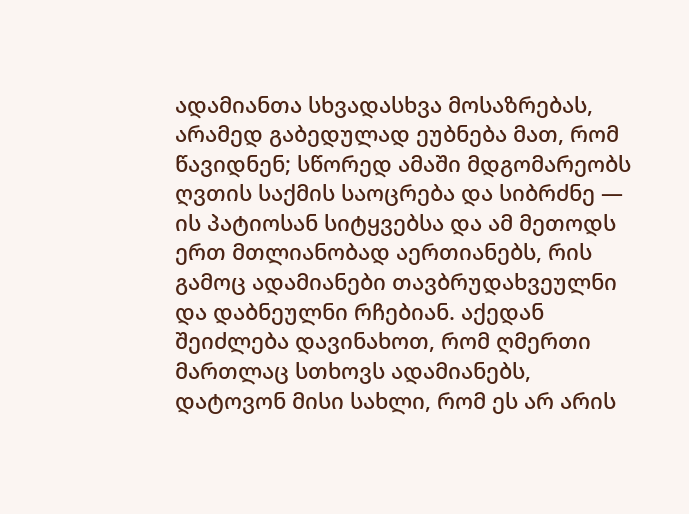ადამიანთა სხვადასხვა მოსაზრებას, არამედ გაბედულად ეუბნება მათ, რომ წავიდნენ; სწორედ ამაში მდგომარეობს ღვთის საქმის საოცრება და სიბრძნე — ის პატიოსან სიტყვებსა და ამ მეთოდს ერთ მთლიანობად აერთიანებს, რის გამოც ადამიანები თავბრუდახვეულნი და დაბნეულნი რჩებიან. აქედან შეიძლება დავინახოთ, რომ ღმერთი მართლაც სთხოვს ადამიანებს, დატოვონ მისი სახლი, რომ ეს არ არის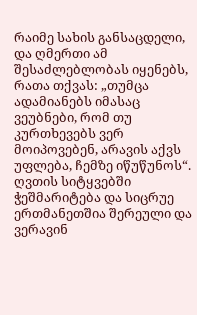რაიმე სახის განსაცდელი, და ღმერთი ამ შესაძლებლობას იყენებს, რათა თქვას: „თუმცა ადამიანებს იმასაც ვეუბნები, რომ თუ კურთხევებს ვერ მოიპოვებენ, არავის აქვს უფლება, ჩემზე იწუწუნოს“. ღვთის სიტყვებში ჭეშმარიტება და სიცრუე ერთმანეთშია შერეული და ვერავინ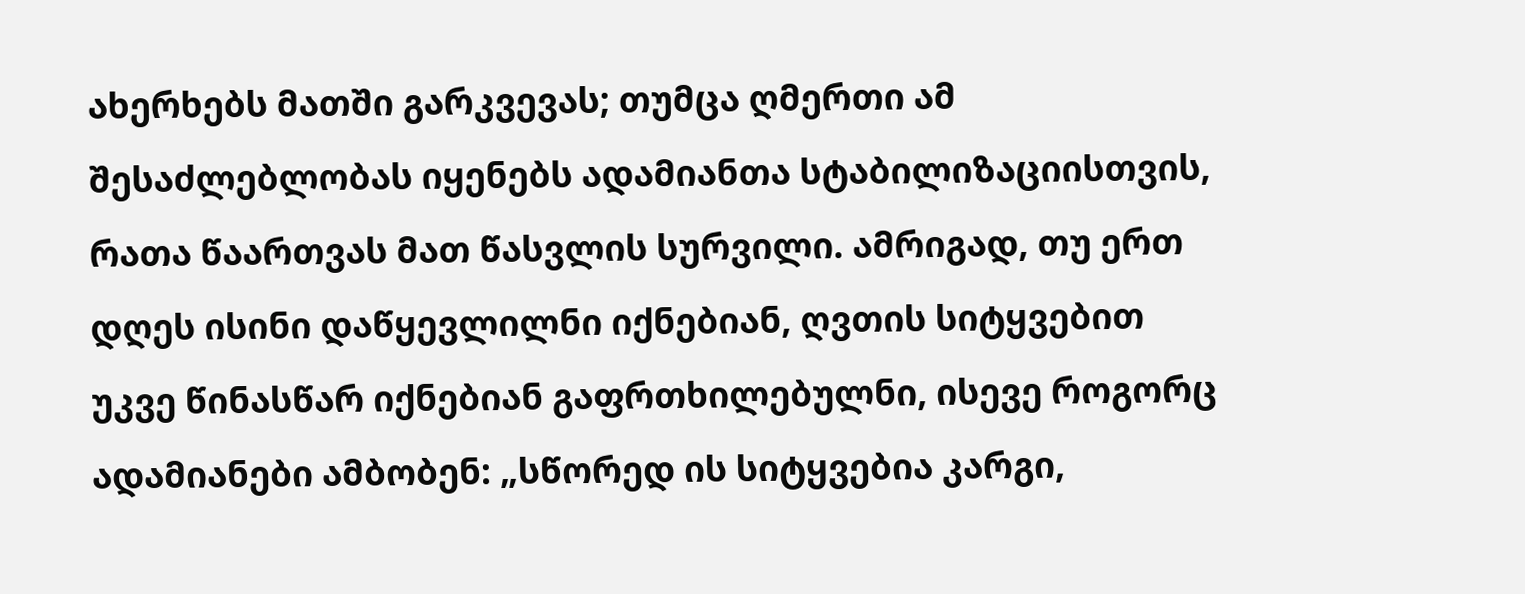ახერხებს მათში გარკვევას; თუმცა ღმერთი ამ შესაძლებლობას იყენებს ადამიანთა სტაბილიზაციისთვის, რათა წაართვას მათ წასვლის სურვილი. ამრიგად, თუ ერთ დღეს ისინი დაწყევლილნი იქნებიან, ღვთის სიტყვებით უკვე წინასწარ იქნებიან გაფრთხილებულნი, ისევე როგორც ადამიანები ამბობენ: „სწორედ ის სიტყვებია კარგი,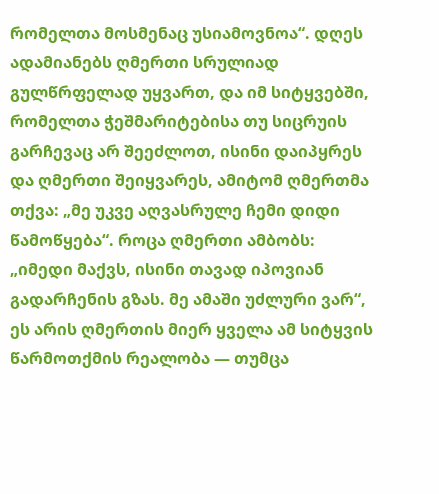რომელთა მოსმენაც უსიამოვნოა“. დღეს ადამიანებს ღმერთი სრულიად გულწრფელად უყვართ, და იმ სიტყვებში, რომელთა ჭეშმარიტებისა თუ სიცრუის გარჩევაც არ შეეძლოთ, ისინი დაიპყრეს და ღმერთი შეიყვარეს, ამიტომ ღმერთმა თქვა: „მე უკვე აღვასრულე ჩემი დიდი წამოწყება“. როცა ღმერთი ამბობს: „იმედი მაქვს, ისინი თავად იპოვიან გადარჩენის გზას. მე ამაში უძლური ვარ“, ეს არის ღმერთის მიერ ყველა ამ სიტყვის წარმოთქმის რეალობა — თუმცა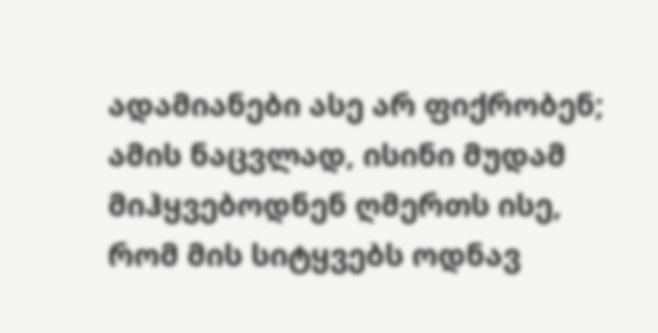ადამიანები ასე არ ფიქრობენ; ამის ნაცვლად, ისინი მუდამ მიჰყვებოდნენ ღმერთს ისე, რომ მის სიტყვებს ოდნავ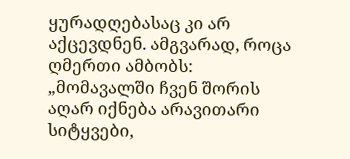ყურადღებასაც კი არ აქცევდნენ. ამგვარად, როცა ღმერთი ამბობს: „მომავალში ჩვენ შორის აღარ იქნება არავითარი სიტყვები,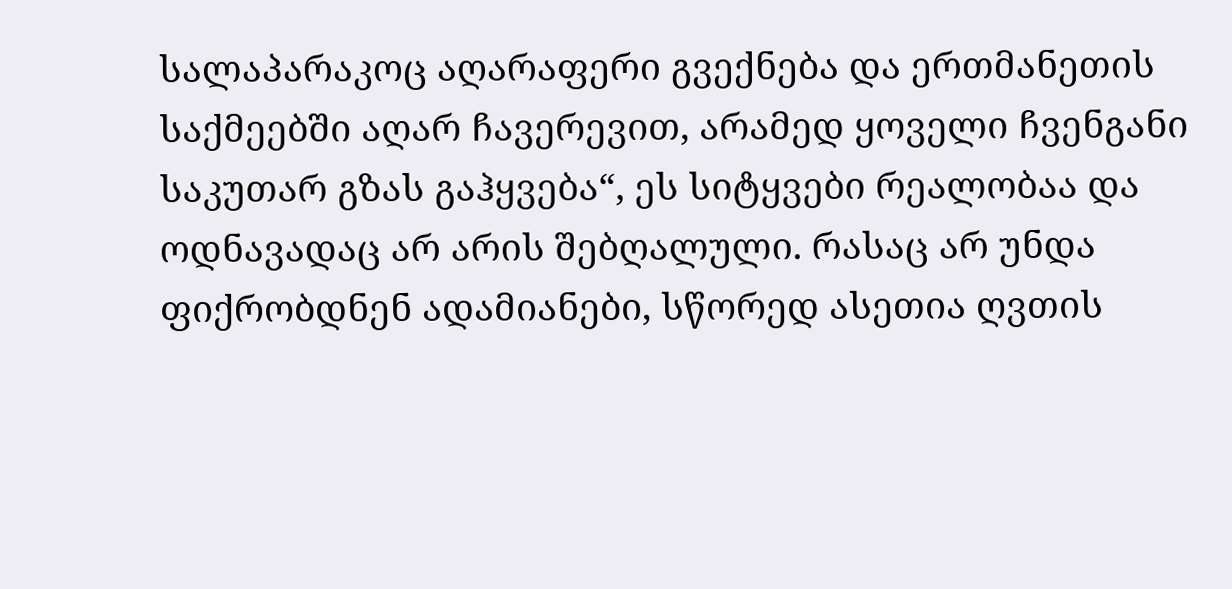სალაპარაკოც აღარაფერი გვექნება და ერთმანეთის საქმეებში აღარ ჩავერევით, არამედ ყოველი ჩვენგანი საკუთარ გზას გაჰყვება“, ეს სიტყვები რეალობაა და ოდნავადაც არ არის შებღალული. რასაც არ უნდა ფიქრობდნენ ადამიანები, სწორედ ასეთია ღვთის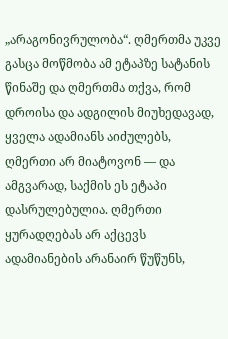„არაგონივრულობა“. ღმერთმა უკვე გასცა მოწმობა ამ ეტაპზე სატანის წინაშე და ღმერთმა თქვა, რომ დროისა და ადგილის მიუხედავად, ყველა ადამიანს აიძულებს, ღმერთი არ მიატოვონ — და ამგვარად, საქმის ეს ეტაპი დასრულებულია. ღმერთი ყურადღებას არ აქცევს ადამიანების არანაირ წუწუნს,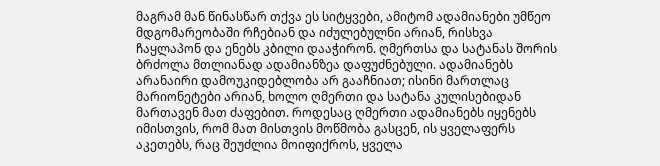მაგრამ მან წინასწარ თქვა ეს სიტყვები, ამიტომ ადამიანები უმწეო მდგომარეობაში რჩებიან და იძულებულნი არიან, რისხვა ჩაყლაპონ და ენებს კბილი დააჭირონ. ღმერთსა და სატანას შორის ბრძოლა მთლიანად ადამიანზეა დაფუძნებული. ადამიანებს არანაირი დამოუკიდებლობა არ გააჩნიათ; ისინი მართლაც მარიონეტები არიან, ხოლო ღმერთი და სატანა კულისებიდან მართავენ მათ ძაფებით. როდესაც ღმერთი ადამიანებს იყენებს იმისთვის, რომ მათ მისთვის მოწმობა გასცენ, ის ყველაფერს აკეთებს, რაც შეუძლია მოიფიქროს, ყველა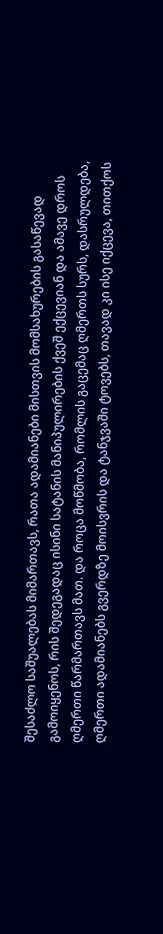შესაძლო საშუალებას მიმართავს, რათა ადამიანები მისთვის მომსახურების გასაწევად გამოიყენოს, რის შედეგადაც ისინი სატანის მანიპულირების ქვეშ ექცევიან და ამავე დროს ღმერთი წარმართავს მათ. და როცა მოწმობა, რომლის გაცემაც ღმერთს სურს, დასრულდება, ღმერთი ადამიანებს გვერდზე მოისვრის და ტანჯვაში ტოვებს, თავად კი ისე იქცევა, თითქოს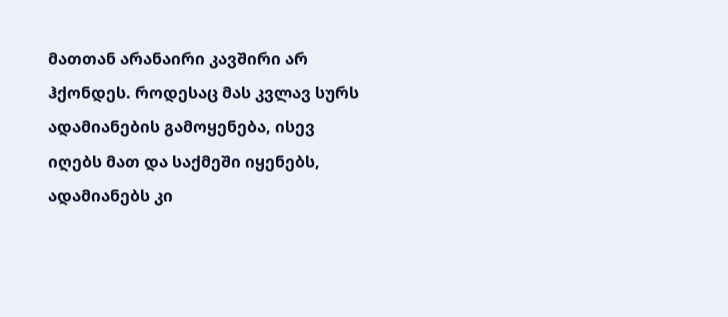მათთან არანაირი კავშირი არ ჰქონდეს. როდესაც მას კვლავ სურს ადამიანების გამოყენება, ისევ იღებს მათ და საქმეში იყენებს, ადამიანებს კი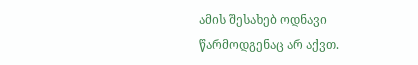ამის შესახებ ოდნავი წარმოდგენაც არ აქვთ.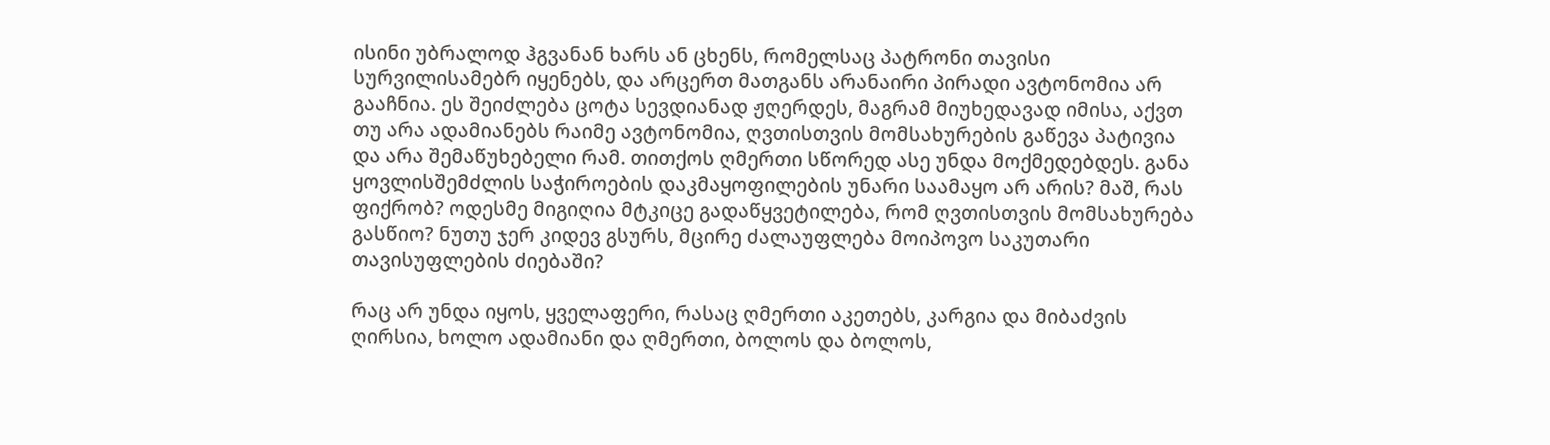ისინი უბრალოდ ჰგვანან ხარს ან ცხენს, რომელსაც პატრონი თავისი სურვილისამებრ იყენებს, და არცერთ მათგანს არანაირი პირადი ავტონომია არ გააჩნია. ეს შეიძლება ცოტა სევდიანად ჟღერდეს, მაგრამ მიუხედავად იმისა, აქვთ თუ არა ადამიანებს რაიმე ავტონომია, ღვთისთვის მომსახურების გაწევა პატივია და არა შემაწუხებელი რამ. თითქოს ღმერთი სწორედ ასე უნდა მოქმედებდეს. განა ყოვლისშემძლის საჭიროების დაკმაყოფილების უნარი საამაყო არ არის? მაშ, რას ფიქრობ? ოდესმე მიგიღია მტკიცე გადაწყვეტილება, რომ ღვთისთვის მომსახურება გასწიო? ნუთუ ჯერ კიდევ გსურს, მცირე ძალაუფლება მოიპოვო საკუთარი თავისუფლების ძიებაში?

რაც არ უნდა იყოს, ყველაფერი, რასაც ღმერთი აკეთებს, კარგია და მიბაძვის ღირსია, ხოლო ადამიანი და ღმერთი, ბოლოს და ბოლოს,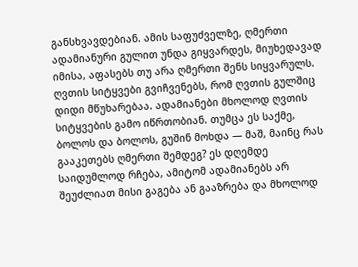განსხვავდებიან. ამის საფუძველზე, ღმერთი ადამიანური გულით უნდა გიყვარდეს, მიუხედავად იმისა, აფასებს თუ არა ღმერთი შენს სიყვარულს. ღვთის სიტყვები გვიჩვენებს, რომ ღვთის გულშიც დიდი მწუხარებაა. ადამიანები მხოლოდ ღვთის სიტყვების გამო იწრთობიან. თუმცა ეს საქმე, ბოლოს და ბოლოს, გუშინ მოხდა — მაშ, მაინც რას გააკეთებს ღმერთი შემდეგ? ეს დღემდე საიდუმლოდ რჩება, ამიტომ ადამიანებს არ შეუძლიათ მისი გაგება ან გააზრება და მხოლოდ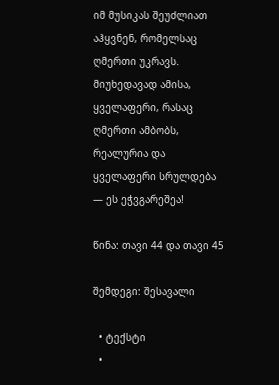იმ მუსიკას შეუძლიათ აჰყვნენ, რომელსაც ღმერთი უკრავს. მიუხედავად ამისა, ყველაფერი, რასაც ღმერთი ამბობს, რეალურია და ყველაფერი სრულდება — ეს ეჭვგარეშეა!

წინა: თავი 44 და თავი 45

შემდეგი: შესავალი

  • ტექსტი
  •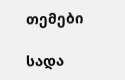თემები

სადა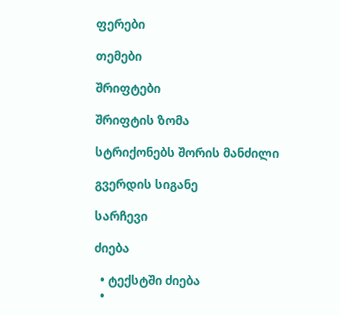ფერები

თემები

შრიფტები

შრიფტის ზომა

სტრიქონებს შორის მანძილი

გვერდის სიგანე

სარჩევი

ძიება

  • ტექსტში ძიება
  •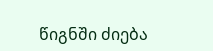წიგნში ძიება